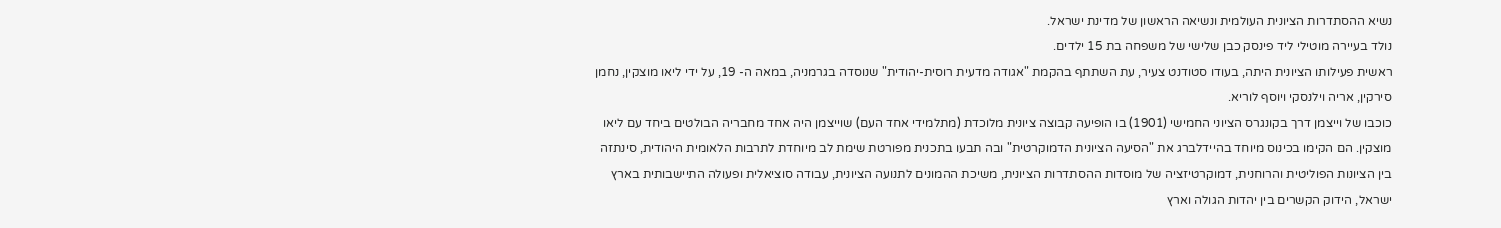נשיא ההסתדרות הציונית העולמית ונשיאה הראשון של מדינת ישראל.
נולד בעיירה מוטילי ליד פינסק כבן שלישי של משפחה בת 15 ילדים.
ראשית פעילותו הציונית היתה, בעודו סטודנט צעיר, עת השתתף בהקמת "אגודה מדעית רוסית-יהודית" שנוסדה בגרמניה, במאה ה- 19, על ידי ליאו מוצקין, נחמן סירקין, אריה וילנסקי ויוסף לוריא.
כוכבו של וייצמן דרך בקונגרס הציוני החמישי (1901) בו הופיעה קבוצה ציונית מלוכדת (מתלמידי אחד העם) שוייצמן היה אחד מחבריה הבולטים ביחד עם ליאו מוצקין. הם הקימו בכינוס מיוחד בהיידלברג את "הסיעה הציונית הדמוקרטית" ובה תבעו בתכנית מפורטת שימת לב מיוחדת לתרבות הלאומית היהודית, סינתזה בין הציונות הפוליטית והרוחנית, דמוקרטיזציה של מוסדות ההסתדרות הציונית, משיכת ההמונים לתנועה הציונית, עבודה סוציאלית ופעולה התיישבותית בארץ ישראל, הידוק הקשרים בין יהדות הגולה וארץ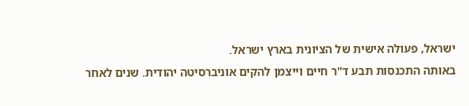ישראל, פעולה אישית של הציונית בארץ ישראל.
באותה התכנסות תבע ד"ר חיים וייצמן להקים אוניברסיטה יהודית. שנים לאחר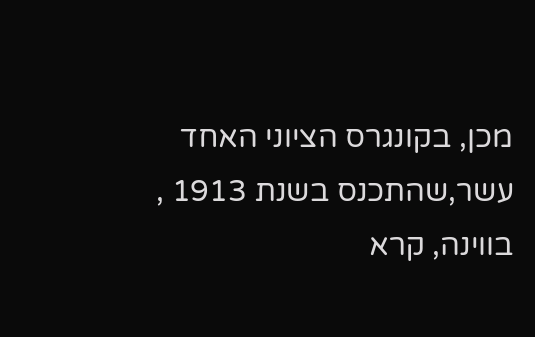מכן, בקונגרס הציוני האחד עשר,שהתכנס בשנת 1913 , בווינה, קרא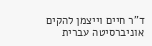ד"ר חיים וייצמן להקים אוניברסיטה עברית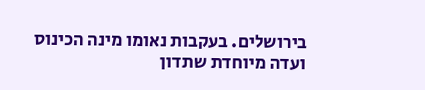בירושלים. בעקבות נאומו מינה הכינוס ועדה מיוחדת שתדון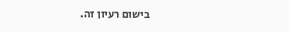בישום רעיון זה.